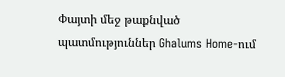Փայտի մեջ թաքնված պատմություններ Ghalums Home-ում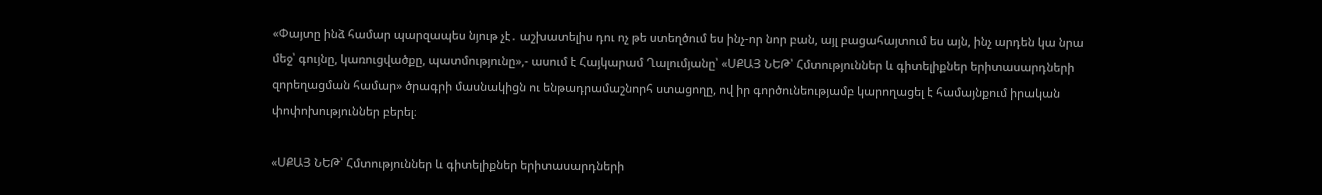«Փայտը ինձ համար պարզապես նյութ չէ․ աշխատելիս դու ոչ թե ստեղծում ես ինչ-որ նոր բան, այլ բացահայտում ես այն, ինչ արդեն կա նրա մեջ՝ գույնը, կառուցվածքը, պատմությունը»,- ասում է Հայկարամ Ղալումյանը՝ «ՍՔԱՅ ՆԵԹ՝ Հմտություններ և գիտելիքներ երիտասարդների զորեղացման համար» ծրագրի մասնակիցն ու ենթադրամաշնորհ ստացողը, ով իր գործունեությամբ կարողացել է համայնքում իրական փոփոխություններ բերել։

«ՍՔԱՅ ՆԵԹ՝ Հմտություններ և գիտելիքներ երիտասարդների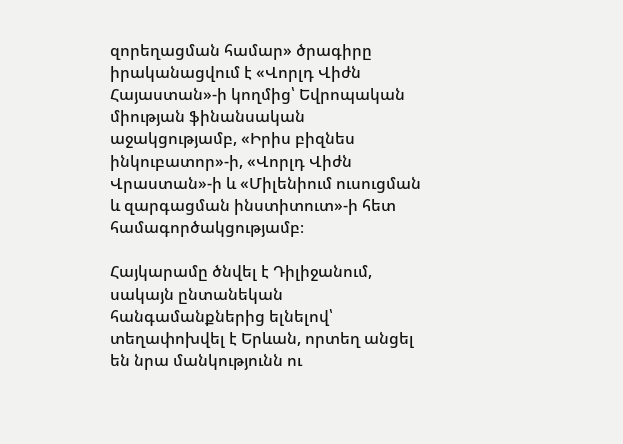զորեղացման համար» ծրագիրը իրականացվում է «Վորլդ Վիժն Հայաստան»-ի կողմից՝ Եվրոպական միության ֆինանսական աջակցությամբ, «Իրիս բիզնես ինկուբատոր»-ի, «Վորլդ Վիժն Վրաստան»-ի և «Միլենիում ուսուցման և զարգացման ինստիտուտ»-ի հետ համագործակցությամբ։

Հայկարամը ծնվել է Դիլիջանում, սակայն ընտանեկան հանգամանքներից ելնելով՝ տեղափոխվել է Երևան, որտեղ անցել են նրա մանկությունն ու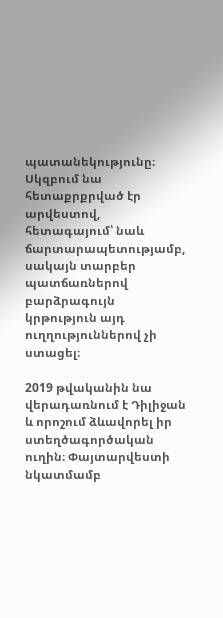պատանեկությունը։ Սկզբում նա հետաքրքրված էր արվեստով, հետագայում՝ նաև ճարտարապետությամբ, սակայն տարբեր պատճառներով բարձրագույն կրթություն այդ ուղղություններով չի ստացել։

2019 թվականին նա վերադառնում է Դիլիջան և որոշում ձևավորել իր ստեղծագործական ուղին։ Փայտարվեստի նկատմամբ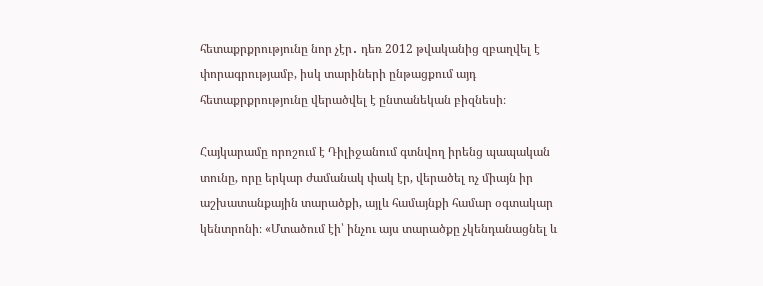հետաքրքրությունը նոր չէր․ դեռ 2012 թվականից զբաղվել է փորագրությամբ, իսկ տարիների ընթացքում այդ հետաքրքրությունը վերածվել է ընտանեկան բիզնեսի։

Հայկարամը որոշում է Դիլիջանում գտնվող իրենց պապական տունը, որը երկար ժամանակ փակ էր, վերածել ոչ միայն իր աշխատանքային տարածքի, այլև համայնքի համար օգտակար կենտրոնի։ «Մտածում էի՝ ինչու այս տարածքը չկենդանացնել և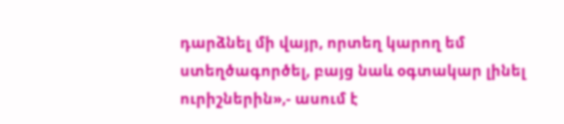դարձնել մի վայր, որտեղ կարող եմ ստեղծագործել, բայց նաև օգտակար լինել ուրիշներին»,- ասում է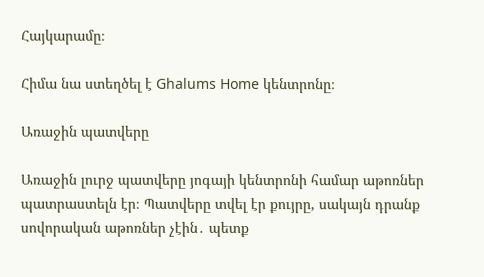Հայկարամը։

Հիմա նա ստեղծել է Ghalums Home կենտրոնը։

Առաջին պատվերը

Առաջին լուրջ պատվերը յոգայի կենտրոնի համար աթոռներ պատրաստելն էր։ Պատվերը տվել էր քույրը, սակայն դրանք սովորական աթոռներ չէին․ պետք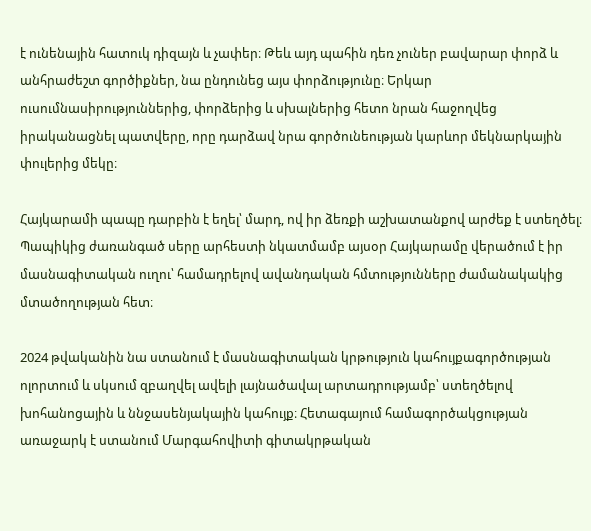է ունենային հատուկ դիզայն և չափեր։ Թեև այդ պահին դեռ չուներ բավարար փորձ և անհրաժեշտ գործիքներ, նա ընդունեց այս փորձությունը։ Երկար ուսումնասիրություններից, փորձերից և սխալներից հետո նրան հաջողվեց իրականացնել պատվերը, որը դարձավ նրա գործունեության կարևոր մեկնարկային փուլերից մեկը։

Հայկարամի պապը դարբին է եղել՝ մարդ, ով իր ձեռքի աշխատանքով արժեք է ստեղծել։ Պապիկից ժառանգած սերը արհեստի նկատմամբ այսօր Հայկարամը վերածում է իր մասնագիտական ուղու՝ համադրելով ավանդական հմտությունները ժամանակակից մտածողության հետ։

2024 թվականին նա ստանում է մասնագիտական կրթություն կահույքագործության ոլորտում և սկսում զբաղվել ավելի լայնածավալ արտադրությամբ՝ ստեղծելով խոհանոցային և ննջասենյակային կահույք։ Հետագայում համագործակցության առաջարկ է ստանում Մարգահովիտի գիտակրթական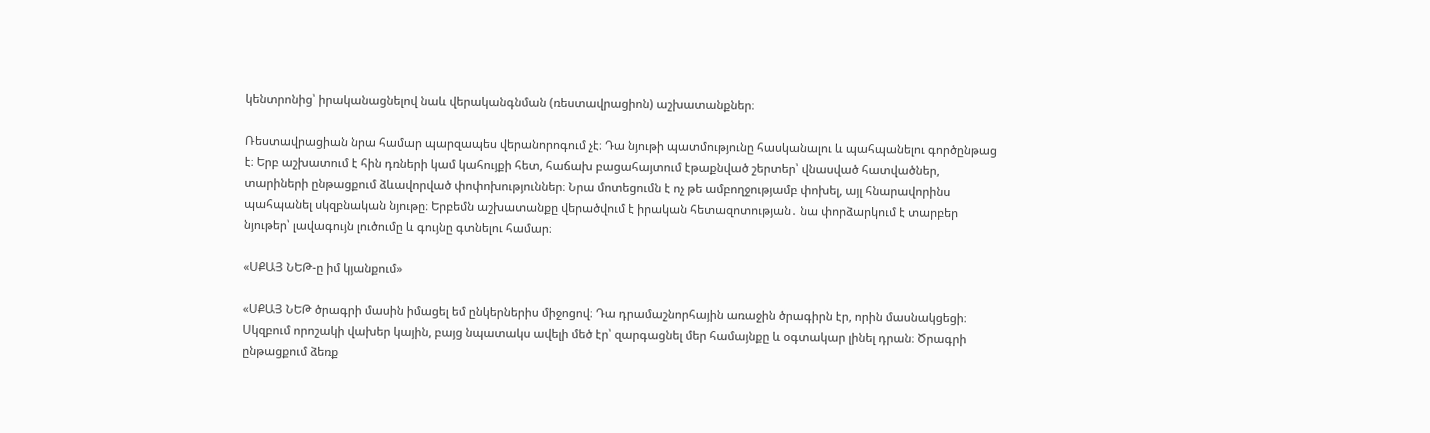կենտրոնից՝ իրականացնելով նաև վերականգնման (ռեստավրացիոն) աշխատանքներ։

Ռեստավրացիան նրա համար պարզապես վերանորոգում չէ։ Դա նյութի պատմությունը հասկանալու և պահպանելու գործընթաց է։ Երբ աշխատում է հին դռների կամ կահույքի հետ, հաճախ բացահայտում էթաքնված շերտեր՝ վնասված հատվածներ, տարիների ընթացքում ձևավորված փոփոխություններ։ Նրա մոտեցումն է ոչ թե ամբողջությամբ փոխել, այլ հնարավորինս պահպանել սկզբնական նյութը։ Երբեմն աշխատանքը վերածվում է իրական հետազոտության․ նա փորձարկում է տարբեր նյութեր՝ լավագույն լուծումը և գույնը գտնելու համար։

«ՍՔԱՅ ՆԵԹ-ը իմ կյանքում»

«ՍՔԱՅ ՆԵԹ ծրագրի մասին իմացել եմ ընկերներիս միջոցով։ Դա դրամաշնորհային առաջին ծրագիրն էր, որին մասնակցեցի։ Սկզբում որոշակի վախեր կային, բայց նպատակս ավելի մեծ էր՝ զարգացնել մեր համայնքը և օգտակար լինել դրան։ Ծրագրի ընթացքում ձեռք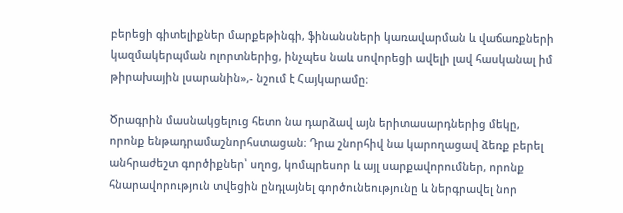բերեցի գիտելիքներ մարքեթինգի, ֆինանսների կառավարման և վաճառքների կազմակերպման ոլորտներից, ինչպես նաև սովորեցի ավելի լավ հասկանալ իմ թիրախային լսարանին»,- նշում է Հայկարամը։

Ծրագրին մասնակցելուց հետո նա դարձավ այն երիտասարդներից մեկը, որոնք ենթադրամաշնորհստացան։ Դրա շնորհիվ նա կարողացավ ձեռք բերել անհրաժեշտ գործիքներ՝ սղոց, կոմպրեսոր և այլ սարքավորումներ, որոնք հնարավորություն տվեցին ընդլայնել գործունեությունը և ներգրավել նոր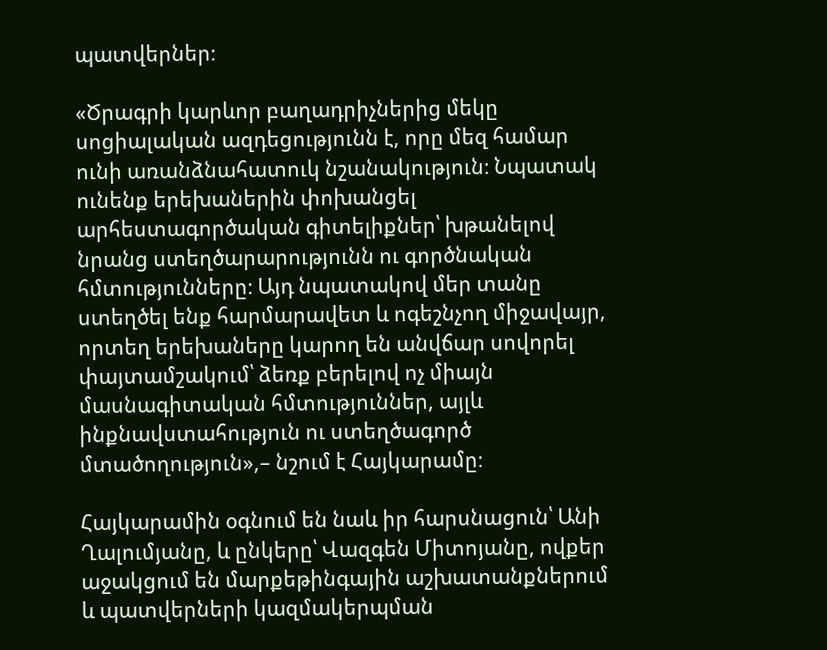պատվերներ։

«Ծրագրի կարևոր բաղադրիչներից մեկը սոցիալական ազդեցությունն է, որը մեզ համար ունի առանձնահատուկ նշանակություն։ Նպատակ ունենք երեխաներին փոխանցել արհեստագործական գիտելիքներ՝ խթանելով նրանց ստեղծարարությունն ու գործնական հմտությունները։ Այդ նպատակով մեր տանը ստեղծել ենք հարմարավետ և ոգեշնչող միջավայր, որտեղ երեխաները կարող են անվճար սովորել փայտամշակում՝ ձեռք բերելով ոչ միայն մասնագիտական հմտություններ, այլև ինքնավստահություն ու ստեղծագործ մտածողություն»,– նշում է Հայկարամը։

Հայկարամին օգնում են նաև իր հարսնացուն՝ Անի Ղալումյանը, և ընկերը՝ Վազգեն Միտոյանը, ովքեր աջակցում են մարքեթինգային աշխատանքներում և պատվերների կազմակերպման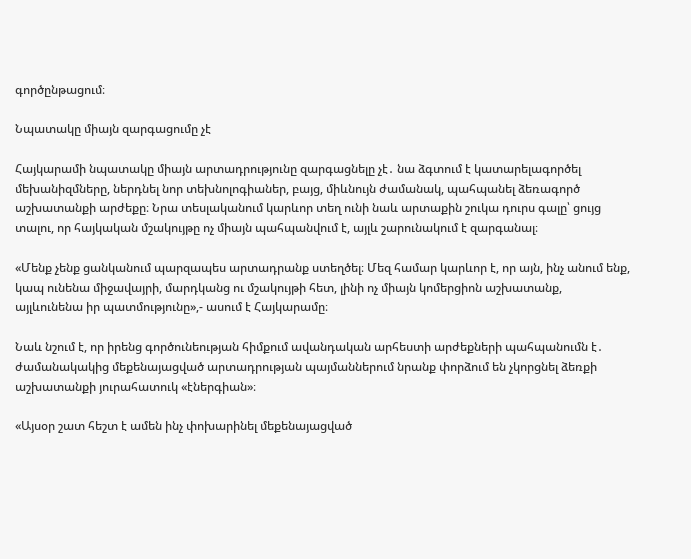գործընթացում։

Նպատակը միայն զարգացումը չէ

Հայկարամի նպատակը միայն արտադրությունը զարգացնելը չէ․ նա ձգտում է կատարելագործել մեխանիզմները, ներդնել նոր տեխնոլոգիաներ, բայց, միևնույն ժամանակ, պահպանել ձեռագործ աշխատանքի արժեքը։ Նրա տեսլականում կարևոր տեղ ունի նաև արտաքին շուկա դուրս գալը՝ ցույց տալու, որ հայկական մշակույթը ոչ միայն պահպանվում է, այլև շարունակում է զարգանալ։

«Մենք չենք ցանկանում պարզապես արտադրանք ստեղծել։ Մեզ համար կարևոր է, որ այն, ինչ անում ենք, կապ ունենա միջավայրի, մարդկանց ու մշակույթի հետ, լինի ոչ միայն կոմերցիոն աշխատանք, այլևունենա իր պատմությունը»,- ասում է Հայկարամը։

Նաև նշում է, որ իրենց գործունեության հիմքում ավանդական արհեստի արժեքների պահպանումն է․ ժամանակակից մեքենայացված արտադրության պայմաններում նրանք փորձում են չկորցնել ձեռքի աշխատանքի յուրահատուկ «էներգիան»։

«Այսօր շատ հեշտ է ամեն ինչ փոխարինել մեքենայացված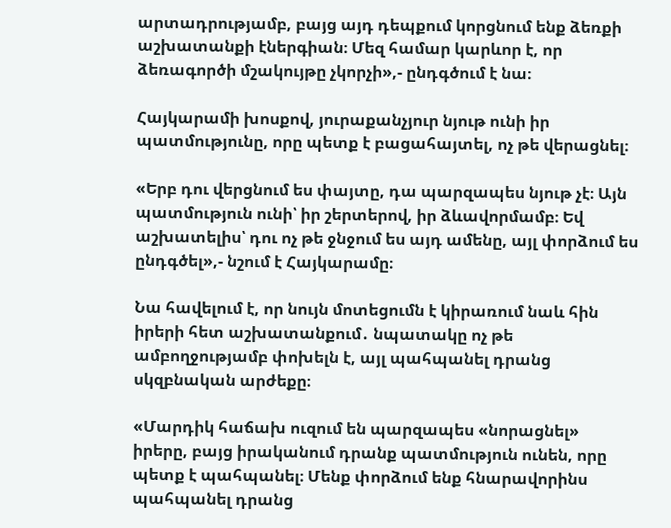արտադրությամբ, բայց այդ դեպքում կորցնում ենք ձեռքի աշխատանքի էներգիան։ Մեզ համար կարևոր է, որ ձեռագործի մշակույթը չկորչի»,- ընդգծում է նա։

Հայկարամի խոսքով, յուրաքանչյուր նյութ ունի իր պատմությունը, որը պետք է բացահայտել, ոչ թե վերացնել։

«Երբ դու վերցնում ես փայտը, դա պարզապես նյութ չէ։ Այն պատմություն ունի՝ իր շերտերով, իր ձևավորմամբ։ Եվ աշխատելիս՝ դու ոչ թե ջնջում ես այդ ամենը, այլ փորձում ես ընդգծել»,- նշում է Հայկարամը։

Նա հավելում է, որ նույն մոտեցումն է կիրառում նաև հին իրերի հետ աշխատանքում․ նպատակը ոչ թե ամբողջությամբ փոխելն է, այլ պահպանել դրանց սկզբնական արժեքը։

«Մարդիկ հաճախ ուզում են պարզապես «նորացնել» իրերը, բայց իրականում դրանք պատմություն ունեն, որը պետք է պահպանել։ Մենք փորձում ենք հնարավորինս պահպանել դրանց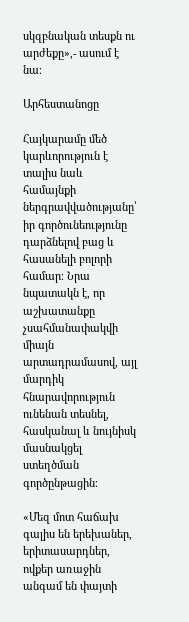սկզբնական տեսքն ու արժեքը»,- ասում է նա։

Արհեստանոցը

Հայկարամը մեծ կարևորություն է տալիս նաև համայնքի ներգրավվածությանը՝ իր գործունեությունը դարձնելով բաց և հասանելի բոլորի համար։ Նրա նպատակն է, որ աշխատանքը չսահմանափակվի միայն արտադրամասով, այլ մարդիկ հնարավորություն ունենան տեսնել, հասկանալ և նույնիսկ մասնակցել ստեղծման գործընթացին։

«Մեզ մոտ հաճախ գալիս են երեխաներ, երիտասարդներ, ովքեր առաջին անգամ են փայտի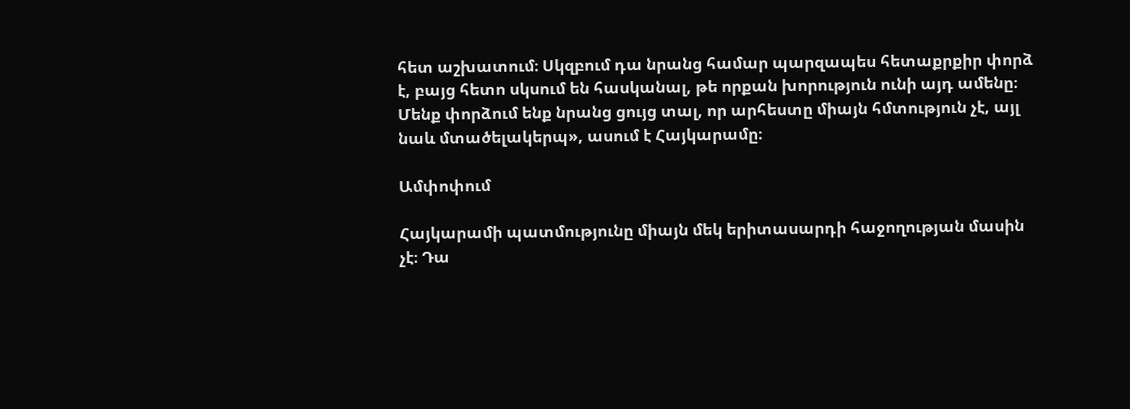հետ աշխատում։ Սկզբում դա նրանց համար պարզապես հետաքրքիր փորձ է, բայց հետո սկսում են հասկանալ, թե որքան խորություն ունի այդ ամենը։ Մենք փորձում ենք նրանց ցույց տալ, որ արհեստը միայն հմտություն չէ, այլ նաև մտածելակերպ», ասում է Հայկարամը։

Ամփոփում

Հայկարամի պատմությունը միայն մեկ երիտասարդի հաջողության մասին չէ։ Դա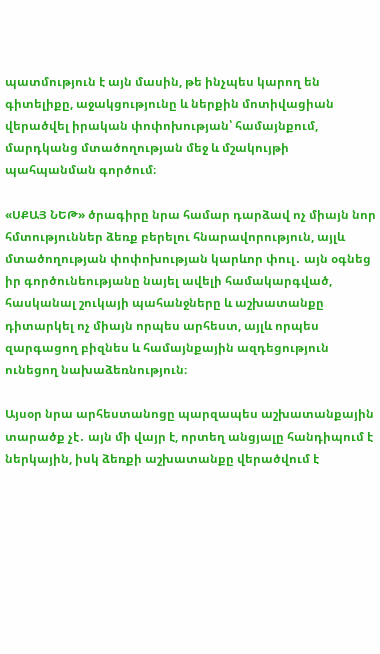պատմություն է այն մասին, թե ինչպես կարող են գիտելիքը, աջակցությունը և ներքին մոտիվացիան վերածվել իրական փոփոխության՝ համայնքում, մարդկանց մտածողության մեջ և մշակույթի պահպանման գործում։

«ՍՔԱՅ ՆԵԹ» ծրագիրը նրա համար դարձավ ոչ միայն նոր հմտություններ ձեռք բերելու հնարավորություն, այլև մտածողության փոփոխության կարևոր փուլ․ այն օգնեց իր գործունեությանը նայել ավելի համակարգված, հասկանալ շուկայի պահանջները և աշխատանքը դիտարկել ոչ միայն որպես արհեստ, այլև որպես զարգացող բիզնես և համայնքային ազդեցություն ունեցող նախաձեռնություն։

Այսօր նրա արհեստանոցը պարզապես աշխատանքային տարածք չէ․ այն մի վայր է, որտեղ անցյալը հանդիպում է ներկային, իսկ ձեռքի աշխատանքը վերածվում է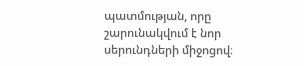պատմության, որը շարունակվում է նոր սերունդների միջոցով։